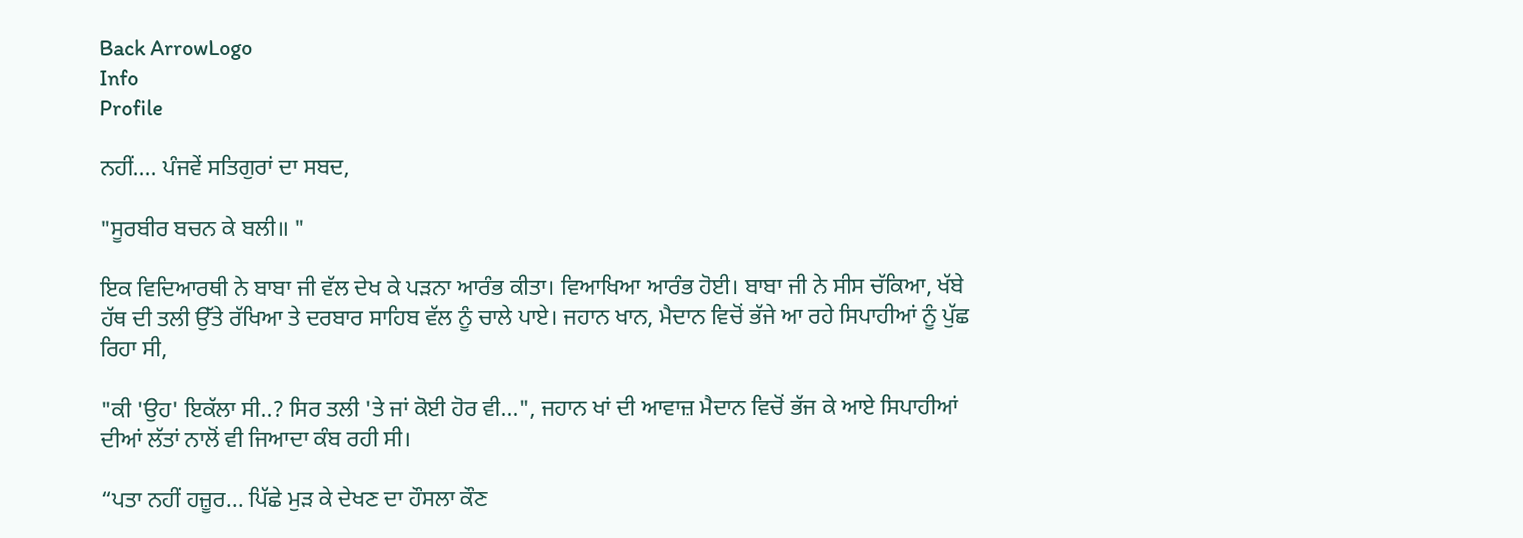Back ArrowLogo
Info
Profile

ਨਹੀਂ.... ਪੰਜਵੇਂ ਸਤਿਗੁਰਾਂ ਦਾ ਸਬਦ,

"ਸੂਰਬੀਰ ਬਚਨ ਕੇ ਬਲੀ॥ "

ਇਕ ਵਿਦਿਆਰਥੀ ਨੇ ਬਾਬਾ ਜੀ ਵੱਲ ਦੇਖ ਕੇ ਪੜਨਾ ਆਰੰਭ ਕੀਤਾ। ਵਿਆਖਿਆ ਆਰੰਭ ਹੋਈ। ਬਾਬਾ ਜੀ ਨੇ ਸੀਸ ਚੱਕਿਆ, ਖੱਬੇ ਹੱਥ ਦੀ ਤਲੀ ਉੱਤੇ ਰੱਖਿਆ ਤੇ ਦਰਬਾਰ ਸਾਹਿਬ ਵੱਲ ਨੂੰ ਚਾਲੇ ਪਾਏ। ਜਹਾਨ ਖਾਨ, ਮੈਦਾਨ ਵਿਚੋਂ ਭੱਜੇ ਆ ਰਹੇ ਸਿਪਾਹੀਆਂ ਨੂੰ ਪੁੱਛ ਰਿਹਾ ਸੀ,

"ਕੀ 'ਉਹ' ਇਕੱਲਾ ਸੀ..? ਸਿਰ ਤਲੀ 'ਤੇ ਜਾਂ ਕੋਈ ਹੋਰ ਵੀ...", ਜਹਾਨ ਖਾਂ ਦੀ ਆਵਾਜ਼ ਮੈਦਾਨ ਵਿਚੋਂ ਭੱਜ ਕੇ ਆਏ ਸਿਪਾਹੀਆਂ ਦੀਆਂ ਲੱਤਾਂ ਨਾਲੋਂ ਵੀ ਜਿਆਦਾ ਕੰਬ ਰਹੀ ਸੀ।

“ਪਤਾ ਨਹੀਂ ਹਜ਼ੂਰ... ਪਿੱਛੇ ਮੁੜ ਕੇ ਦੇਖਣ ਦਾ ਹੌਸਲਾ ਕੌਣ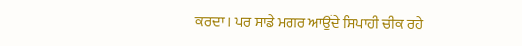ਕਰਦਾ। ਪਰ ਸਾਡੇ ਮਗਰ ਆਉਂਦੇ ਸਿਪਾਹੀ ਚੀਕ ਰਹੇ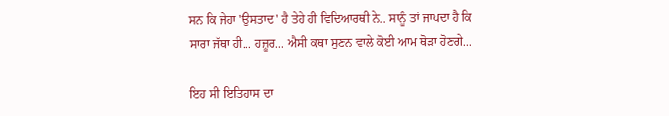ਸਨ ਕਿ ਜੇਹਾ 'ਉਸਤਾਦ' ਹੈ ਤੇਹੇ ਹੀ ਵਿਦਿਆਰਥੀ ਨੇ.. ਸਾਨੂੰ ਤਾਂ ਜਾਪਦਾ ਹੈ ਕਿ ਸਾਰਾ ਜੱਥਾ ਹੀ... ਹਜ਼ੂਰ... ਐਸੀ ਕਥਾ ਸੁਣਨ ਵਾਲੇ ਕੋਈ ਆਮ ਥੋੜਾ ਹੋਣਗੇ...

ਇਹ ਸੀ ਇਤਿਹਾਸ ਦਾ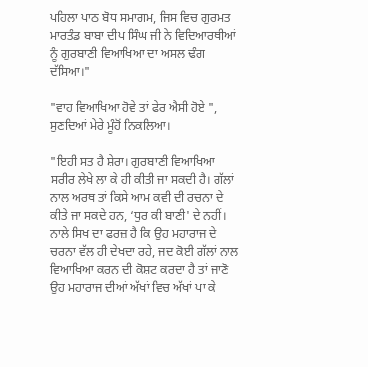ਪਹਿਲਾ ਪਾਠ ਬੋਧ ਸਮਾਗਮ, ਜਿਸ ਵਿਚ ਗੁਰਮਤ ਮਾਰਤੰਡ ਬਾਬਾ ਦੀਪ ਸਿੰਘ ਜੀ ਨੇ ਵਿਦਿਆਰਥੀਆਂ ਨੂੰ ਗੁਰਬਾਣੀ ਵਿਆਖਿਆ ਦਾ ਅਸਲ ਢੰਗ ਦੱਸਿਆ।"

"ਵਾਹ ਵਿਆਖਿਆ ਹੋਵੇ ਤਾਂ ਫੇਰ ਐਸੀ ਹੋਏ ", ਸੁਣਦਿਆਂ ਮੇਰੇ ਮੂੰਹੋਂ ਨਿਕਲਿਆ।

"ਇਹੀ ਸਤ ਹੈ ਸ਼ੇਰਾ। ਗੁਰਬਾਣੀ ਵਿਆਖਿਆ ਸਰੀਰ ਲੇਖੇ ਲਾ ਕੇ ਹੀ ਕੀਤੀ ਜਾ ਸਕਦੀ ਹੈ। ਗੱਲਾਂ ਨਾਲ ਅਰਥ ਤਾਂ ਕਿਸੇ ਆਮ ਕਵੀ ਦੀ ਰਚਨਾ ਦੇ ਕੀਤੇ ਜਾ ਸਕਦੇ ਹਨ, ‘ਧੁਰ ਕੀ ਬਾਣੀ' ਦੇ ਨਹੀਂ। ਨਾਲੇ ਸਿਖ ਦਾ ਫਰਜ਼ ਹੈ ਕਿ ਉਹ ਮਹਾਰਾਜ ਦੇ ਚਰਨਾ ਵੱਲ ਹੀ ਦੇਖਦਾ ਰਹੇ, ਜਦ ਕੋਈ ਗੱਲਾਂ ਨਾਲ ਵਿਆਖਿਆ ਕਰਨ ਦੀ ਕੋਸ਼ਟ ਕਰਦਾ ਹੈ ਤਾਂ ਜਾਣੋ ਉਹ ਮਹਾਰਾਜ ਦੀਆਂ ਅੱਖਾਂ ਵਿਚ ਅੱਖਾਂ ਪਾ ਕੇ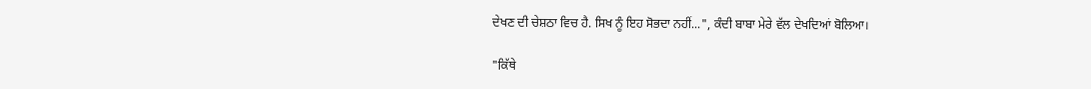ਦੇਖਣ ਦੀ ਚੇਸ਼ਠਾ ਵਿਚ ਹੈ. ਸਿਖ ਨੂੰ ਇਹ ਸੋਭਦਾ ਨਹੀਂ...", ਕੰਦੀ ਬਾਬਾ ਮੇਰੇ ਵੱਲ ਦੇਖਦਿਆਂ ਬੋਲਿਆ।

"ਕਿੱਥੇ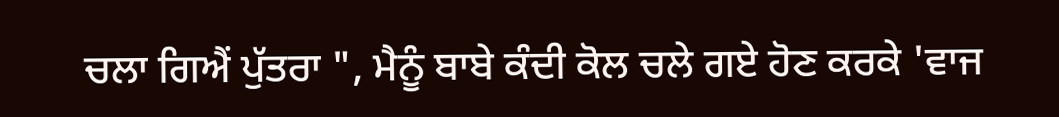ਚਲਾ ਗਿਐਂ ਪੁੱਤਰਾ ", ਮੈਨੂੰ ਬਾਬੇ ਕੰਦੀ ਕੋਲ ਚਲੇ ਗਏ ਹੋਣ ਕਰਕੇ 'ਵਾਜ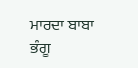ਮਾਰਦਾ ਬਾਬਾ ਭੰਗੂ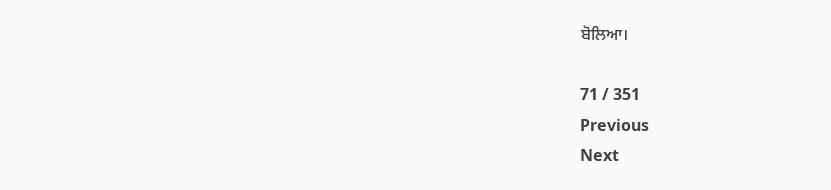ਬੋਲਿਆ।

71 / 351
Previous
Next